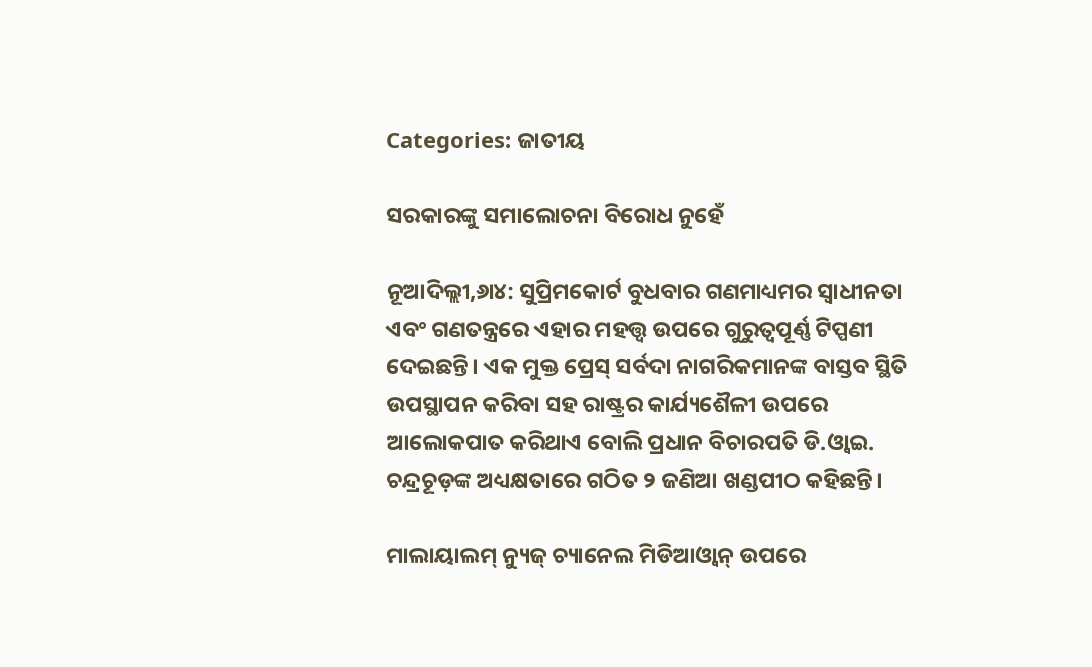Categories: ଜାତୀୟ

ସରକାରଙ୍କୁ ସମାଲୋଚନା ବିରୋଧ ନୁହେଁ

ନୂଆଦିଲ୍ଲୀ,୬ା୪: ସୁପ୍ରିମକୋର୍ଟ ବୁଧବାର ଗଣମାଧ୍ୟମର ସ୍ବାଧୀନତା ଏବଂ ଗଣତନ୍ତ୍ରରେ ଏହାର ମହତ୍ତ୍ୱ ଉପରେ ଗୁରୁତ୍ୱପୂର୍ଣ୍ଣ ଟିପ୍ପଣୀ ଦେଇଛନ୍ତି। ଏକ ମୁକ୍ତ ପ୍ରେସ୍‌ ସର୍ବଦା ନାଗରିକମାନଙ୍କ ବାସ୍ତବ ସ୍ଥିତି ଉପସ୍ଥାପନ କରିବା ସହ ରାଷ୍ଟ୍ରର କାର୍ଯ୍ୟଶୈଳୀ ଉପରେ ଆଲୋକପାତ କରିଥାଏ ବୋଲି ପ୍ରଧାନ ବିଚାରପତି ଡି.ଓ୍ବାଇ. ଚନ୍ଦ୍ରଚୂଡ଼ଙ୍କ ଅଧ୍ୟକ୍ଷତାରେ ଗଠିତ ୨ ଜଣିଆ ଖଣ୍ଡପୀଠ କହିଛନ୍ତି।

ମାଲାୟାଲମ୍‌ ନ୍ୟୁଜ୍‌ ଚ୍ୟାନେଲ ମିଡିଆଓ୍ବାନ୍‌ ଉପରେ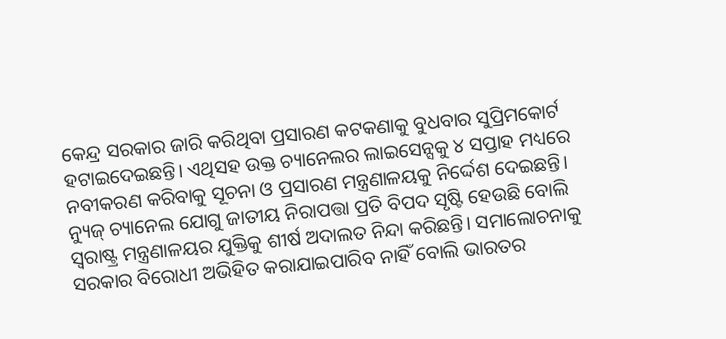କେନ୍ଦ୍ର ସରକାର ଜାରି କରିଥିବା ପ୍ରସାରଣ କଟକଣାକୁ ବୁଧବାର ସୁପ୍ରିମକୋର୍ଟ ହଟାଇଦେଇଛନ୍ତି। ଏଥିସହ ଉକ୍ତ ଚ୍ୟାନେଲର ଲାଇସେନ୍ସକୁ ୪ ସପ୍ତାହ ମଧ୍ୟରେ ନବୀକରଣ କରିବାକୁ ସୂଚନା ଓ ପ୍ରସାରଣ ମନ୍ତ୍ରଣାଳୟକୁ ନିର୍ଦ୍ଦେଶ ଦେଇଛନ୍ତି। ନ୍ୟୁଜ୍‌ ଚ୍ୟାନେଲ ଯୋଗୁ ଜାତୀୟ ନିରାପତ୍ତା ପ୍ରତି ବିପଦ ସୃଷ୍ଟି ହେଉଛି ବୋଲି ସ୍ବରାଷ୍ଟ୍ର ମନ୍ତ୍ରଣାଳୟର ଯୁକ୍ତିକୁ ଶୀର୍ଷ ଅଦାଲତ ନିନ୍ଦା କରିଛନ୍ତି। ସମାଲୋଚନାକୁ ସରକାର ବିରୋଧୀ ଅଭିହିତ କରାଯାଇପାରିବ ନାହିଁ ବୋଲି ଭାରତର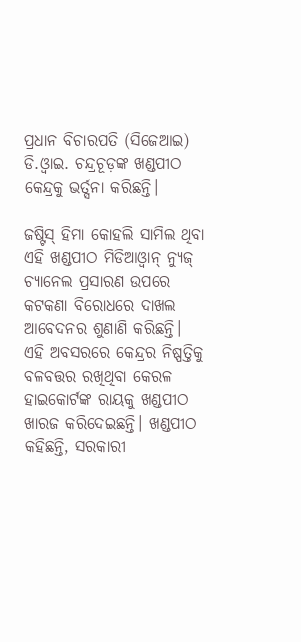ପ୍ରଧାନ ବିଚାରପତି (ସିଜେଆଇ) ଡି.ଓ୍ବାଇ. ଚନ୍ଦ୍ରଚୂଡ଼ଙ୍କ ଖଣ୍ଡପୀଠ କେନ୍ଦ୍ରକୁ ଭର୍ତ୍ସନା କରିଛନ୍ତି।

ଜଷ୍ଟିସ୍‌ ହିମା କୋହଲି ସାମିଲ ଥିବା ଏହି ଖଣ୍ଡପୀଠ ମିଡିଆଓ୍ବାନ୍‌ ନ୍ୟୁଜ୍‌ ଚ୍ୟାନେଲ ପ୍ରସାରଣ ଉପରେ କଟକଣା ବିରୋଧରେ ଦାଖଲ ଆବେଦନର ଶୁଣାଣି କରିଛନ୍ତି। ଏହି ଅବସରରେ କେନ୍ଦ୍ରର ନିଷ୍ପତ୍ତିକୁ ବଳବତ୍ତର ରଖିଥିବା କେରଳ ହାଇକୋର୍ଟଙ୍କ ରାୟକୁ ଖଣ୍ଡପୀଠ ଖାରଜ କରିଦେଇଛନ୍ତି। ଖଣ୍ଡପୀଠ କହିଛନ୍ତି, ସରକାରୀ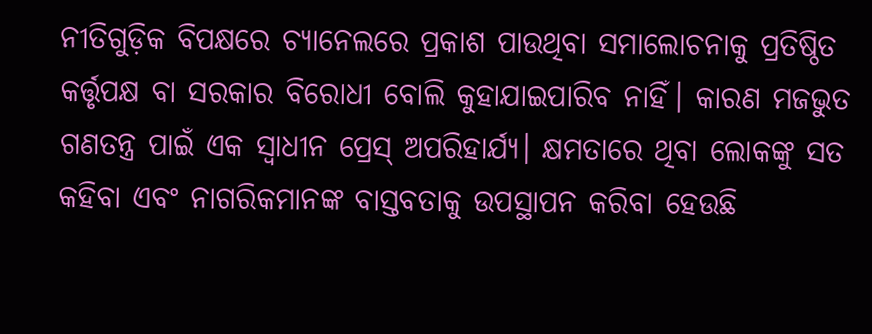ନୀତିଗୁଡ଼ିକ ବିପକ୍ଷରେ ଚ୍ୟାନେଲରେ ପ୍ରକାଶ ପାଉଥିବା ସମାଲୋଚନାକୁ ପ୍ରତିଷ୍ଠିତ କର୍ତ୍ତୃପକ୍ଷ ବା ସରକାର ବିରୋଧୀ ବୋଲି କୁହାଯାଇପାରିବ ନାହିଁ। କାରଣ ମଜଭୁତ ଗଣତନ୍ତ୍ର ପାଇଁ ଏକ ସ୍ବାଧୀନ ପ୍ରେସ୍‌ ଅପରିହାର୍ଯ୍ୟ। କ୍ଷମତାରେ ଥିବା ଲୋକଙ୍କୁ ସତ କହିବା ଏବଂ ନାଗରିକମାନଙ୍କ ବାସ୍ତବତାକୁ ଉପସ୍ଥାପନ କରିବା ହେଉଛି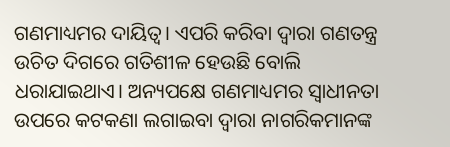ଗଣମାଧ୍ୟମର ଦାୟିତ୍ୱ। ଏପରି କରିବା ଦ୍ୱାରା ଗଣତନ୍ତ୍ର ଉଚିତ ଦିଗରେ ଗତିଶୀଳ ହେଉଛି ବୋଲି ଧରାଯାଇଥାଏ। ଅନ୍ୟପକ୍ଷେ ଗଣମାଧ୍ୟମର ସ୍ବାଧୀନତା ଉପରେ କଟକଣା ଲଗାଇବା ଦ୍ୱାରା ନାଗରିକମାନଙ୍କ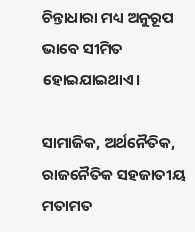ଚିନ୍ତାଧାରା ମଧ୍ୟ ଅନୁରୂପ ଭାବେ ସୀମିତ ହୋଇଯାଇଥାଏ।

ସାମାଜିକ, ଅର୍ଥନୈତିକ, ରାଜନୈତିକ ସହଜାତୀୟ ମତାମତ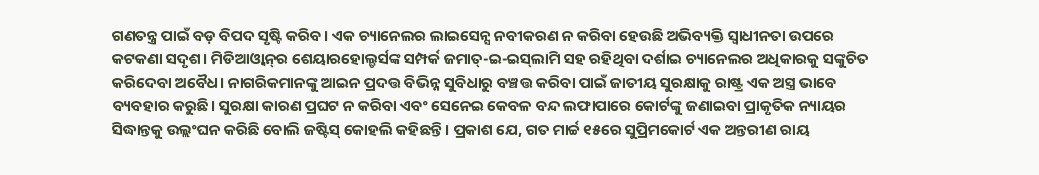ଗଣତନ୍ତ୍ର ପାଇଁ ବଡ଼ ବିପଦ ସୃଷ୍ଟି କରିବ। ଏକ ଚ୍ୟାନେଲର ଲାଇସେନ୍ସ ନବୀକରଣ ନ କରିବା ହେଉଛି ଅଭିବ୍ୟକ୍ତି ସ୍ବାଧୀନତା ଉପରେ କଟକଣା ସଦୃଶ। ମିଡିଆଓ୍ବାନ୍‌ର ଶେୟାରହୋଲ୍ଡର୍ସଙ୍କ ସମ୍ପର୍କ ଜମାତ୍‌-ଇ-ଇସ୍‌ଲାମି ସହ ରହିଥିବା ଦର୍ଶାଇ ଚ୍ୟାନେଲର ଅଧିକାରକୁ ସଙ୍କୁଚିତ କରିଦେବା ଅବୈଧ। ନାଗରିକମାନଙ୍କୁ ଆଇନ ପ୍ରଦତ୍ତ ବିଭିନ୍ନ ସୁବିଧାରୁ ବଞ୍ଚତ୍ତ କରିବା ପାଇଁ ଜାତୀୟ ସୁରକ୍ଷାକୁ ରାଷ୍ଟ୍ର ଏକ ଅସ୍ତ୍ର ଭାବେ ବ୍ୟବହାର କରୁଛି। ସୁରକ୍ଷା କାରଣ ପ୍ରଘଟ ନ କରିବା ଏବଂ ସେନେଇ କେବଳ ବନ୍ଦ ଲଫାପାରେ କୋର୍ଟଙ୍କୁ ଜଣାଇବା ପ୍ରାକୃତିକ ନ୍ୟାୟର ସିଦ୍ଧାନ୍ତକୁ ଉଲ୍ଲଂଘନ କରିଛି ବୋଲି ଜଷ୍ଟିସ୍‌ କୋହଲି କହିଛନ୍ତି। ପ୍ରକାଶ ଯେ, ଗତ ମାର୍ଚ୍ଚ ୧୫ରେ ସୁପ୍ରିମକୋର୍ଟ ଏକ ଅନ୍ତରୀଣ ରାୟ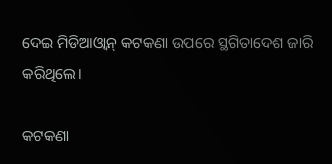ଦେଇ ମିଡିଆଓ୍ବାନ୍‌ କଟକଣା ଉପରେ ସ୍ଥଗିତାଦେଶ ଜାରି କରିଥିଲେ।

କଟକଣା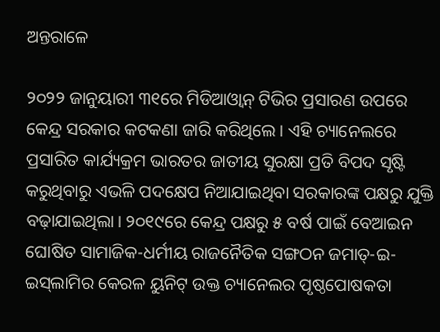ଅନ୍ତରାଳେ

୨୦୨୨ ଜାନୁୟାରୀ ୩୧ରେ ମିଡିଆଓ୍ବାନ୍‌ ଟିଭିର ପ୍ରସାରଣ ଉପରେ କେନ୍ଦ୍ର ସରକାର କଟକଣା ଜାରି କରିଥିଲେ। ଏହି ଚ୍ୟାନେଲରେ ପ୍ରସାରିତ କାର୍ଯ୍ୟକ୍ରମ ଭାରତର ଜାତୀୟ ସୁରକ୍ଷା ପ୍ରତି ବିପଦ ସୃଷ୍ଟି କରୁଥିବାରୁ ଏଭଳି ପଦକ୍ଷେପ ନିଆଯାଇଥିବା ସରକାରଙ୍କ ପକ୍ଷରୁ ଯୁକ୍ତି ବଢ଼ାଯାଇଥିଲା। ୨୦୧୯ରେ କେନ୍ଦ୍ର ପକ୍ଷରୁ ୫ ବର୍ଷ ପାଇଁ ବେଆଇନ ଘୋଷିତ ସାମାଜିକ-ଧର୍ମୀୟ ରାଜନୈତିକ ସଙ୍ଗଠନ ଜମାତ୍‌-ଇ-ଇସ୍‌ଲାମିର କେରଳ ୟୁନିଟ୍‌ ଉକ୍ତ ଚ୍ୟାନେଲର ପୃଷ୍ଠପୋଷକତା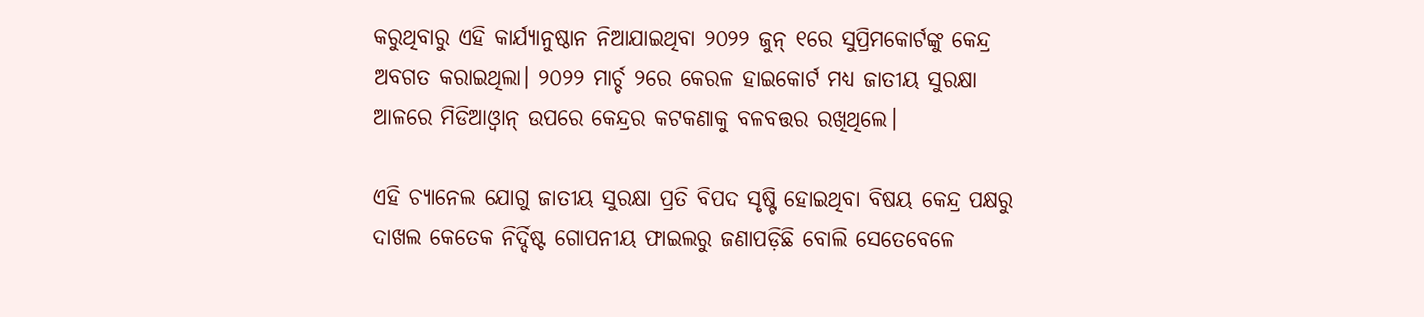କରୁଥିବାରୁ ଏହି କାର୍ଯ୍ୟାନୁଷ୍ଠାନ ନିଆଯାଇଥିବା ୨୦୨୨ ଜୁନ୍‌ ୧ରେ ସୁପ୍ରିମକୋର୍ଟଙ୍କୁ କେନ୍ଦ୍ର ଅବଗତ କରାଇଥିଲା। ୨୦୨୨ ମାର୍ଚ୍ଚ ୨ରେ କେରଳ ହାଇକୋର୍ଟ ମଧ୍ୟ ଜାତୀୟ ସୁରକ୍ଷା ଆଳରେ ମିଡିଆଓ୍ବାନ୍‌ ଉପରେ କେନ୍ଦ୍ରର କଟକଣାକୁ ବଳବତ୍ତର ରଖିଥିଲେ।

ଏହି ଚ୍ୟାନେଲ ଯୋଗୁ ଜାତୀୟ ସୁରକ୍ଷା ପ୍ରତି ବିପଦ ସୃଷ୍ଟି ହୋଇଥିବା ବିଷୟ କେନ୍ଦ୍ର ପକ୍ଷରୁ ଦାଖଲ କେତେକ ନିର୍ଦ୍ଦିଷ୍ଟ ଗୋପନୀୟ ଫାଇଲରୁ ଜଣାପଡ଼ିଛି ବୋଲି ସେତେବେଳେ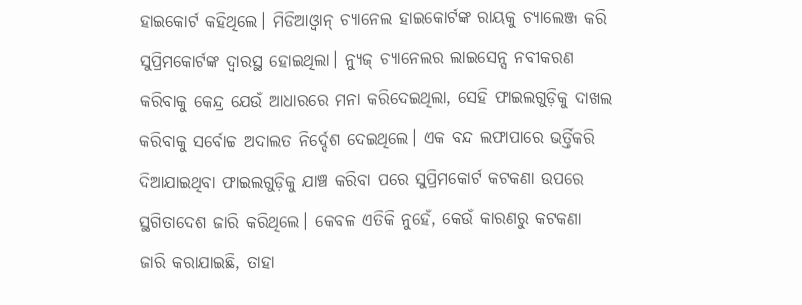ହାଇକୋର୍ଟ କହିଥିଲେ। ମିଡିଆଓ୍ବାନ୍‌ ଚ୍ୟାନେଲ ହାଇକୋର୍ଟଙ୍କ ରାୟକୁ ଚ୍ୟାଲେଞ୍ଜ କରି ସୁପ୍ରିମକୋର୍ଟଙ୍କ ଦ୍ୱାରସ୍ଥ ହୋଇଥିଲା। ନ୍ୟୁଜ୍‌ ଚ୍ୟାନେଲର ଲାଇସେନ୍ସ ନବୀକରଣ କରିବାକୁ କେନ୍ଦ୍ର ଯେଉଁ ଆଧାରରେ ମନା କରିଦେଇଥିଲା, ସେହି ଫାଇଲଗୁଡ଼ିକୁ ଦାଖଲ କରିବାକୁ ସର୍ବୋଚ୍ଚ ଅଦାଲତ ନିର୍ଦ୍ଦେଶ ଦେଇଥିଲେ। ଏକ ବନ୍ଦ ଲଫାପାରେ ଭର୍ତ୍ତିକରି ଦିଆଯାଇଥିବା ଫାଇଲଗୁଡ଼ିକୁ ଯାଞ୍ଚ କରିବା ପରେ ସୁପ୍ରିମକୋର୍ଟ କଟକଣା ଉପରେ ସ୍ଥଗିତାଦେଶ ଜାରି କରିଥିଲେ। କେବଳ ଏତିକି ନୁହେଁ, କେଉଁ କାରଣରୁ କଟକଣା ଜାରି କରାଯାଇଛି, ତାହା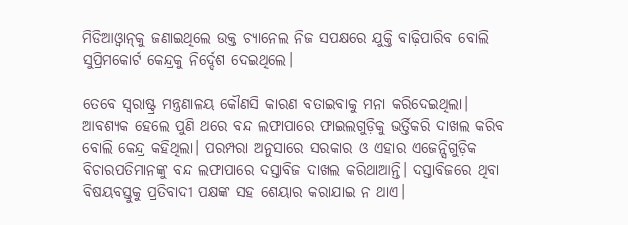ମିଡିଆଓ୍ବାନ୍‌କୁ ଜଣାଇଥିଲେ ଉକ୍ତ ଚ୍ୟାନେଲ ନିଜ ସପକ୍ଷରେ ଯୁକ୍ତି ବାଢ଼ିପାରିବ ବୋଲି ସୁପ୍ରିମକୋର୍ଟ କେନ୍ଦ୍ରକୁ ନିର୍ଦ୍ଦେଶ ଦେଇଥିଲେ।

ତେବେ ସ୍ବରାଷ୍ଟ୍ର ମନ୍ତ୍ରଣାଳୟ କୌଣସି କାରଣ ବତାଇବାକୁ ମନା କରିଦେଇଥିଲା। ଆବଶ୍ୟକ ହେଲେ ପୁଣି ଥରେ ବନ୍ଦ ଲଫାପାରେ ଫାଇଲଗୁଡ଼ିକୁ ଭର୍ତ୍ତିକରି ଦାଖଲ କରିବ ବୋଲି କେନ୍ଦ୍ର କହିଥିଲା। ପରମ୍ପରା ଅନୁସାରେ ସରକାର ଓ ଏହାର ଏଜେନ୍ସିଗୁଡ଼ିକ ବିଚାରପତିମାନଙ୍କୁ ବନ୍ଦ ଲଫାପାରେ ଦସ୍ତାବିଜ ଦାଖଲ କରିଥାଆନ୍ତି। ଦସ୍ତାବିଜରେ ଥିବା ବିଷୟବସ୍ତୁକୁ ପ୍ରତିବାଦୀ ପକ୍ଷଙ୍କ ସହ ଶେୟାର କରାଯାଇ ନ ଥାଏ।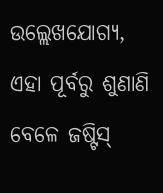ଉଲ୍ଲେଖଯୋଗ୍ୟ, ଏହା ପୂର୍ବରୁ ଶୁଣାଣି ବେଳେ ଜଷ୍ଟିସ୍‌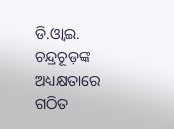ଡି.ଓ୍ବାଇ. ଚନ୍ଦ୍ରଚୂଡ଼ଙ୍କ ଅଧ୍ୟକ୍ଷତାରେ ଗଠିତ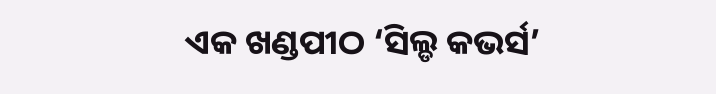ଏକ ଖଣ୍ଡପୀଠ ‘ସିଲ୍ଡ କଭର୍ସ’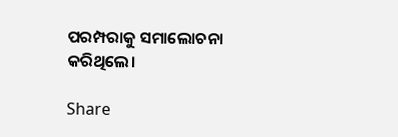ପରମ୍ପରାକୁ ସମାଲୋଚନା କରିଥିଲେ।

Share